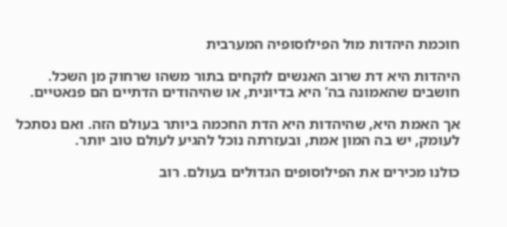חוכמת היהדות מול הפילוסופיה המערבית

היהדות היא דת שרוב האנשים לוקחים בתור משהו שרחוק מן השכל. חושבים שהאמונה בה’ היא בדיונית, או שהיהודים הדתיים הם פנאטיים.

אך האמת היא, שהיהדות היא הדת החכמה ביותר בעולם הזה. ואם נסתכל לעומק, יש בה המון אמת, ובעזרתה נוכל להגיע לעולם טוב יותר.

כולנו מכירים את הפילוסופים הגדולים בעולם. רוב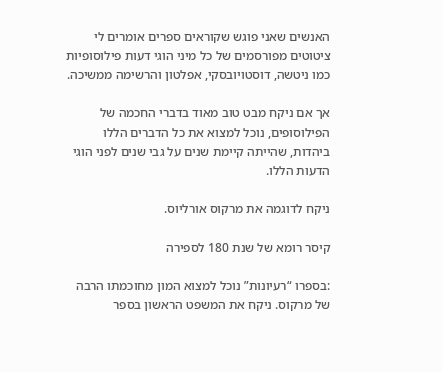האנשים שאני פוגש שקוראים ספרים אומרים לי ציטוטים מפורסמים של כל מיני הוגי דעות פילוסופיות כמו ניטשה, דוסטויובסקי, אפלטון והרשימה ממשיכה.

אך אם ניקח מבט טוב מאוד בדברי החכמה של הפילוסופים, נוכל למצוא את כל הדברים הללו ביהדות, שהייתה קיימת שנים על גבי שנים לפני הוגי הדעות הללו.

ניקח לדוגמה את מרקוס אורליוס.

קיסר רומא של שנת 180 לספירה

:בספרו “רעיונות” נוכל למצוא המון מחוכמתו הרבה של מרקוס. ניקח את המשפט הראשון בספר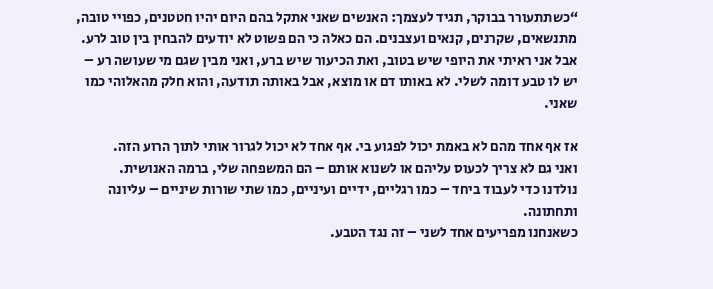“כשתתעורר בבוקר, תגיד לעצמך: האנשים שאני אתקל בהם היום יהיו חטטנים, כפויי טובה, מתנשאים, שקרנים, קנאים ועצבנים. הם כאלה כי הם פשוט לא יודעים להבחין בין טוב לרע.
אבל אני ראיתי את היופי שיש בטוב, ואת הכיעור שיש ברע, ואני מבין שגם מי שעושה רע – יש לו טבע דומה לשלי. לא באותו דם או מוצא, אבל באותה תודעה, והוא חלק מהאלוהי כמו שאני.

אז אף אחד מהם לא באמת יכול לפגוע בי. אף אחד לא יכול לגרור אותי לתוך הרוע הזה.
ואני גם לא צריך לכעוס עליהם או לשנוא אותם – הם המשפחה שלי, ברמה האנושית.
נולדנו כדי לעבוד ביחד – כמו רגליים, ידיים ועיניים, כמו שתי שורות שיניים – עליונה ותחתונה.
כשאנחנו מפריעים אחד לשני – זה נגד הטבע.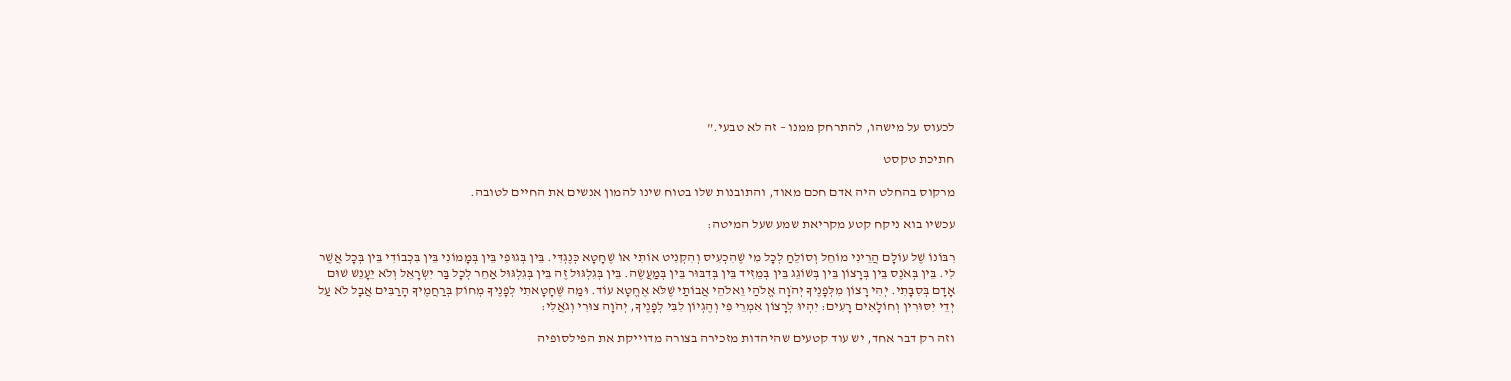לכעוס על מישהו, להתרחק ממנו – זה לא טבעי.”

חתיכת טקסט

מרקוס בהחלט היה אדם חכם מאוד, והתובנות שלו בטוח שינו להמון אנשים את החיים לטובה.

עכשיו בוא ניקח קטע מקריאת שמע שעל המיטה:

רִבּוֹנוֹ שֶׁל עוֹלָם הֲרֵינִי מוֹחֵל וְסוֹלֵחַ לְכָל מִי שֶׁהִכְעִיס וְהִקְנִיט אוֹתִי אוֹ שֶׁחָטָא כְּנֶגְדִּי. בֵּין בְּגוּפִי בֵּין בְּמָמוֹנִי בֵּין בִּכְבוֹדִי בֵּין בְּכָל אֲשֶׁר לִי. בֵּין בְּאֹנֶס בֵּין בְּרָצוֹן בֵּין בְּשׁוֹגֵג בֵּין בְּמֵזִיד בֵּין בְּדִבּוּר בֵּין בְּמַעֲשֶׂה. בֵּין בְּגִלְגּוּל זֶה בֵּין בְּגִלְגּוּל אַחֵר לְכָל בַּר יִשְׂרָאֵל וְלֹא יֵעָנֵשׁ שׁוּם אָדָם בְּסִבָּתִי. יְהִי רָצוֹן מִלְּפָנֶיךָ יְהֹוָה אֱלֹהַי וֵאלֹהֵי אֲבוֹתַי שֶׁלֹּא אֶחֱטָא עוֹד. וּמַה שֶּׁחָטָאתִי לְפָנֶיךָ מְחוֹק בְּרַחֲמֶיךָ הָרַבִּים אֲבָל לֹא עַל יְדֵי יִסּוּרִין וְחוֹלָאִים רָעִים: יִהְיוּ לְרָצוֹן אִמְרֵי פִי וְהֶגְיוֹן לִבִּי לְפָנֶיךָ, יְהֹוָה צוּרִי וְגֹאֲלִי:

וזה רק דבר אחד, יש עוד קטעים שהיהדות מזכירה בצורה מדוייקת את הפילסופיה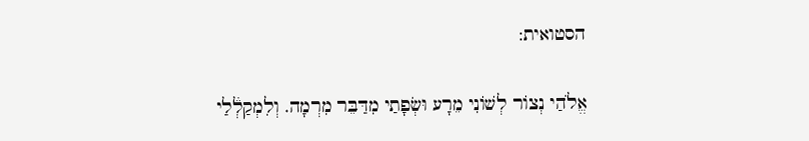הסטואית:

אֱלֹהַי נְצוֹר לְשׁוֹנִי מֵרָע וּשְׂפָתַי מִדַּבֵּר מִרְמָה. וְלִמְקַלְ֒לַי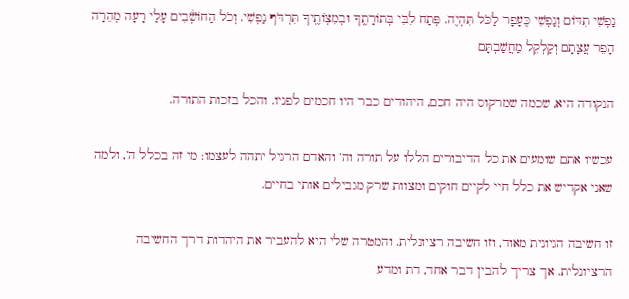נַפְשִׁי תִדּוֹם וְנַפְשִׁי כֶּעָפָר לַכֹּל תִּהְיֶה. פְּתַח לִבִּי בְּתוֹרָתֶֽךָ וּבְמִצְוֹתֶֽיךָ תִּרְדֹּף נַפְשִׁי. וְכֹל הַחוֹשְׁ֒בִים עָלַי רָעָה מְהֵרָה הָפֵר עֲצָתָם וְקַלְקֵל מַחֲשַׁבְתָּם

הנקודה היא, שכמה שמרקוס היה חכם, היהודים כבר היו חכמים לפניו. והכל בזכות התורה.

עכשיו אתם שומעים את כל הדיבורים הללו על תורה וה’ והאדם הרגיל יתהה לעצמו: מי זה בכלל ה’, ולמה שאני אקדיש את כלל חיי לקיים חוקים ומצוות שרק מגבילים אותי בחיים.

זו חשיבה הגיונית מאוד, וזו חשיבה רציונלית. והמטרה שלי היא להעביר את היהדות דרך החשיבה הרציונלית. אך צריך להבין דבר אחד, דת ומדע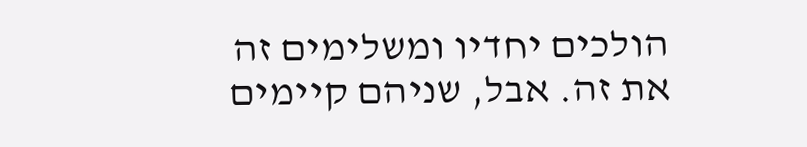הולכים יחדיו ומשלימים זה את זה. אבל, שניהם קיימים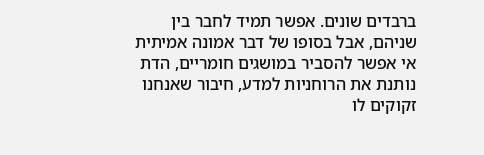ברבדים שונים. אפשר תמיד לחבר בין שניהם, אבל בסופו של דבר אמונה אמיתית אי אפשר להסביר במושגים חומריים, הדת נותנת את הרוחניות למדע, חיבור שאנחנו זקוקים לו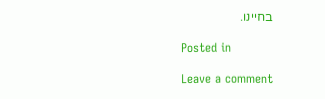בחיינו.

Posted in

Leave a comment